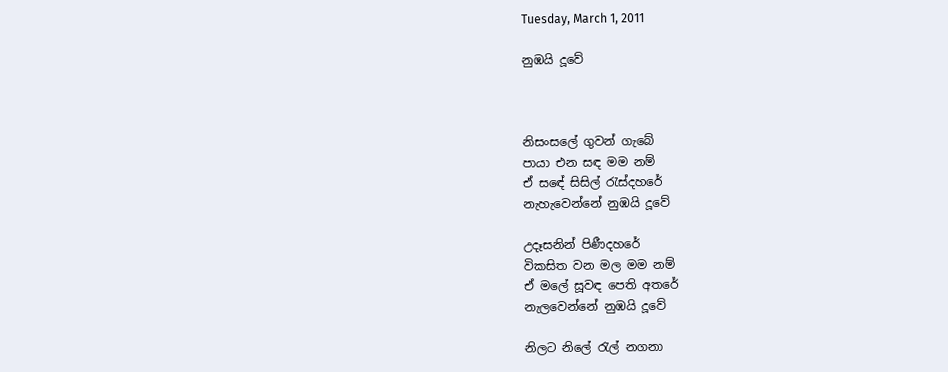Tuesday, March 1, 2011

නුඹයි දූවේ



නිසංසලේ ගුවන් ගැබේ
පායා එන සඳ මම නම්
ඒ සඳේ සිසිල් රැස්දහරේ
නැහැවෙන්නේ නුඹයි දූවේ

උදෑසනින් පිණීදහරේ
විකසිත වන මල මම නම්
ඒ මලේ සූවඳ පෙති අතරේ
නැලවෙන්නේ නුඹයි දූවේ

නිලට නිලේ රැල් නගනා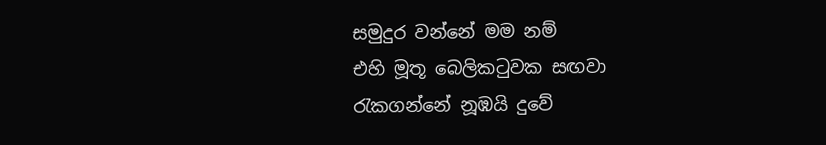සමුදුර වන්නේ මම නම්
එහි මූතූ බෙලිකටුවක සඟවා
රැකගන්නේ නූඹයි දුවේ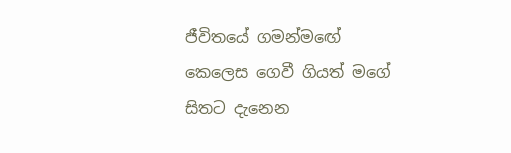ජීවිතයේ ගමන්මඟේ
කෙලෙස ගෙවී ගියත් මගේ
සිතට දැනෙන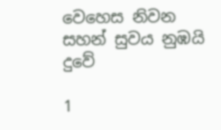වෙහෙස නිවන
සහන් සුවය නුඹයි දුවේ

1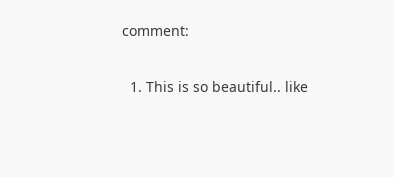comment:

  1. This is so beautiful.. like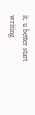it. u better start writing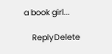a book girl...

    ReplyDelete